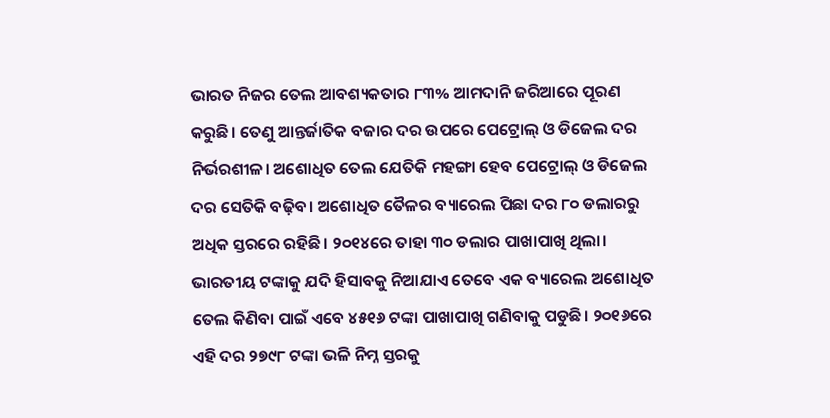ଭାରତ ନିଜର ତେଲ ଆବଶ୍ୟକତାର ୮୩% ଆମଦାନି ଜରିଆରେ ପୂରଣ କରୁଛି। ତେଣୁ ଆନ୍ତର୍ଜାତିକ ବଜାର ଦର ଉପରେ ପେଟ୍ରୋଲ୍ ଓ ଡିଜେଲ ଦର ନିର୍ଭରଶୀଳ। ଅଶୋଧିତ ତେଲ ଯେତିକି ମହଙ୍ଗା ହେବ ପେଟ୍ରୋଲ୍ ଓ ଡିଜେଲ ଦର ସେତିକି ବଢ଼ିବ। ଅଶୋଧିତ ତୈଳର ବ୍ୟାରେଲ ପିଛା ଦର ୮୦ ଡଲାରରୁ ଅଧିକ ସ୍ତରରେ ରହିଛି। ୨୦୧୪ରେ ତାହା ୩୦ ଡଲାର ପାଖାପାଖି ଥିଲା। ଭାରତୀୟ ଟଙ୍କାକୁ ଯଦି ହିସାବକୁ ନିଆଯାଏ ତେବେ ଏକ ବ୍ୟାରେଲ ଅଶୋଧିତ ତେଲ କିଣିବା ପାଇଁ ଏବେ ୪୫୧୬ ଟଙ୍କା ପାଖାପାଖି ଗଣିବାକୁ ପଡୁଛି। ୨୦୧୬ରେ ଏହି ଦର ୨୭୯୮ ଟଙ୍କା ଭଳି ନିମ୍ନ ସ୍ତରକୁ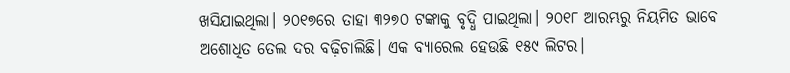ଖସିଯାଇଥିଲା। ୨୦୧୭ରେ ତାହା ୩୨୭୦ ଟଙ୍କାକୁ ବୃଦ୍ଧି ପାଇଥିଲା। ୨୦୧୮ ଆରମ୍ଭରୁ ନିୟମିତ ଭାବେ ଅଶୋଧିତ ତେଲ ଦର ବଢ଼ିଚାଲିଛି। ଏକ ବ୍ୟାରେଲ ହେଉଛି ୧୫୯ ଲିଟର।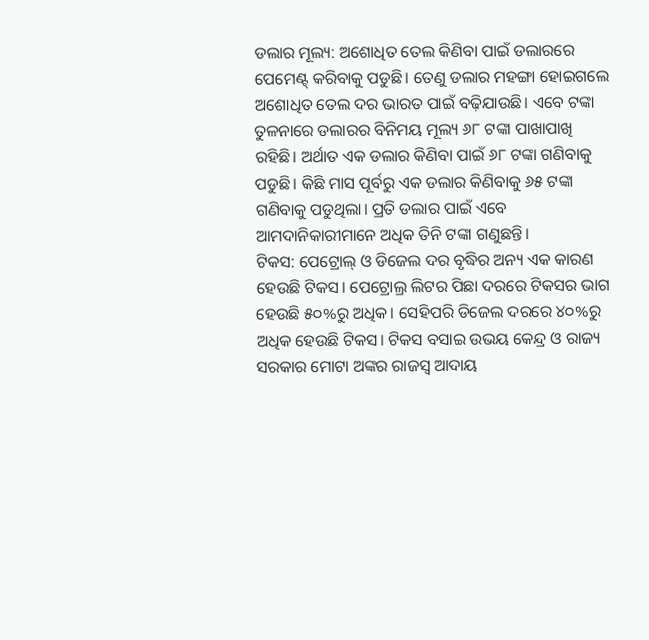ଡଲାର ମୂଲ୍ୟ: ଅଶୋଧିତ ତେଲ କିଣିବା ପାଇଁ ଡଲାରରେ ପେମେଣ୍ଟ୍ କରିବାକୁ ପଡୁଛି। ତେଣୁ ଡଲାର ମହଙ୍ଗା ହୋଇଗଲେ ଅଶୋଧିତ ତେଲ ଦର ଭାରତ ପାଇଁ ବଢ଼ିଯାଉଛି। ଏବେ ଟଙ୍କା ତୁଳନାରେ ଡଲାରର ବିନିମୟ ମୂଲ୍ୟ ୬୮ ଟଙ୍କା ପାଖାପାଖି ରହିଛି। ଅର୍ଥାତ ଏକ ଡଲାର କିଣିବା ପାଇଁ ୬୮ ଟଙ୍କା ଗଣିବାକୁ ପଡୁଛି। କିଛି ମାସ ପୂର୍ବରୁ ଏକ ଡଲାର କିଣିବାକୁ ୬୫ ଟଙ୍କା ଗଣିବାକୁ ପଡୁଥିଲା। ପ୍ରତି ଡଲାର ପାଇଁ ଏବେ ଆମଦାନିକାରୀମାନେ ଅଧିକ ତିନି ଟଙ୍କା ଗଣୁଛନ୍ତି।
ଟିକସ: ପେଟ୍ରୋଲ୍ ଓ ଡିଜେଲ ଦର ବୃଦ୍ଧିର ଅନ୍ୟ ଏକ କାରଣ ହେଉଛି ଟିକସ। ପେଟ୍ରୋଲ୍ର ଲିଟର ପିଛା ଦରରେ ଟିକସର ଭାଗ ହେଉଛି ୫୦%ରୁ ଅଧିକ। ସେହିପରି ଡିଜେଲ ଦରରେ ୪୦%ରୁ ଅଧିକ ହେଉଛି ଟିକସ। ଟିକସ ବସାଇ ଉଭୟ କେନ୍ଦ୍ର ଓ ରାଜ୍ୟ ସରକାର ମୋଟା ଅଙ୍କର ରାଜସ୍ୱ ଆଦାୟ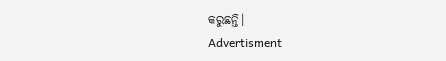କରୁଛନ୍ତି।
Advertisment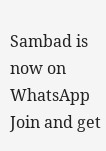Sambad is now on WhatsApp
Join and get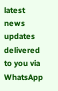latest news updates delivered to you via WhatsApp